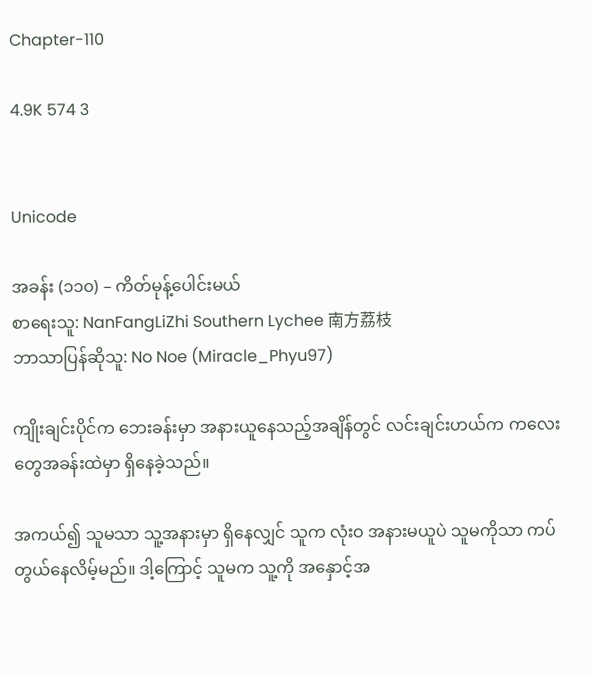Chapter-110

4.9K 574 3


Unicode

အခန်း (၁၁၀) – ကိတ်မုန့်ပေါင်းမယ်
စာရေးသူ: NanFangLiZhi Southern Lychee 南方荔枝
ဘာသာပြန်ဆိုသူ: No Noe (Miracle_Phyu97)

ကျိုးချင်းပိုင်က ဘေးခန်းမှာ အနားယူနေသည့်အချိန်တွင် လင်းချင်းဟယ်က ကလေးတွေအခန်းထဲမှာ ရှိနေခဲ့သည်။

အကယ်၍ သူမသာ သူ့အနားမှာ ရှိနေလျှင် သူက လုံးဝ အနားမယူပဲ သူမကိုသာ ကပ်တွယ်နေလိမ့်မည်။ ဒါ့ကြောင့် သူမက သူ့ကို အနှောင့်အ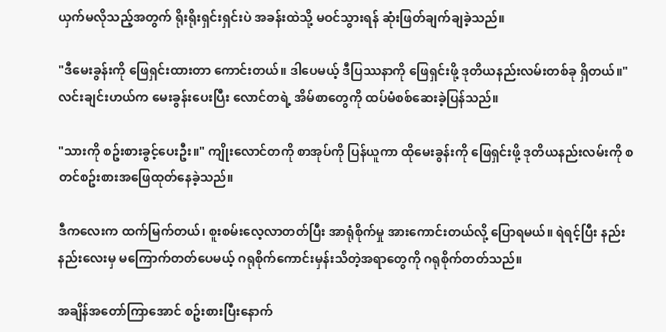ယှက်မလိုသည့်အတွက် ရိုးရိုးရှင်းရှင်းပဲ အခန်းထဲသို့ မဝင်သွားရန် ဆုံးဖြတ်ချက်ချခဲ့သည်။

"ဒီမေးခွန်းကို ဖြေရှင်းထားတာ ကောင်းတယ်။ ဒါပေမယ့် ဒီပြဿနာကို ဖြေရှင်းဖို့ ဒုတိယနည်းလမ်းတစ်ခု ရှိတယ်။" လင်းချင်းဟယ်က မေးခွန်းပေးပြီး လောင်တရဲ့ အိမ်စာတွေကို ထပ်မံစစ်ဆေးခဲ့ပြန်သည်။

"သားကို စဥ်းစားခွင့်ပေးဦး။" ကျိုးလောင်တကို စာအုပ်ကို ပြန်ယူကာ ထိုမေးခွန်းကို ဖြေရှင်းဖို့ ဒုတိယနည်းလမ်းကို စတင်စဥ်းစားအဖြေထုတ်နေခဲ့သည်။

ဒီကလေးက ထက်မြက်တယ်၊ စူးစမ်းလေ့လာတတ်ပြီး အာရုံစိုက်မှု အားကောင်းတယ်လို့ ပြောရမယ်။ ရဲရင့်ပြီး နည်းနည်းလေးမှ မကြောက်တတ်ပေမယ့် ဂရုစိုက်ကောင်းမှန်းသိတဲ့အရာတွေကို ဂရုစိုက်တတ်သည်။

အချိန်အတော်ကြာအောင် စဥ်းစားပြီးနောက်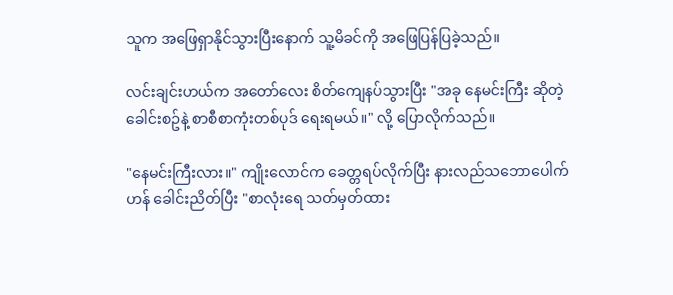သူက အဖြေရှာနိုင်သွားပြီးနောက် သူ့မိခင်ကို အဖြေပြန်ပြခဲ့သည်။

လင်းချင်းဟယ်က အတော်လေး စိတ်ကျေနပ်သွားပြီး "အခု နေမင်းကြီး ဆိုတဲ့ ခေါင်းစဥ်နဲ့ စာစီစာကုံးတစ်ပုဒ် ရေးရမယ်။" လို့ ပြောလိုက်သည်။

"နေမင်းကြီးလား။" ကျိုးလောင်က ခေတ္တရပ်လိုက်ပြီး နားလည်သဘောပေါက်ဟန် ခေါင်းညိတ်ပြီး "စာလုံးရေ သတ်မှတ်ထား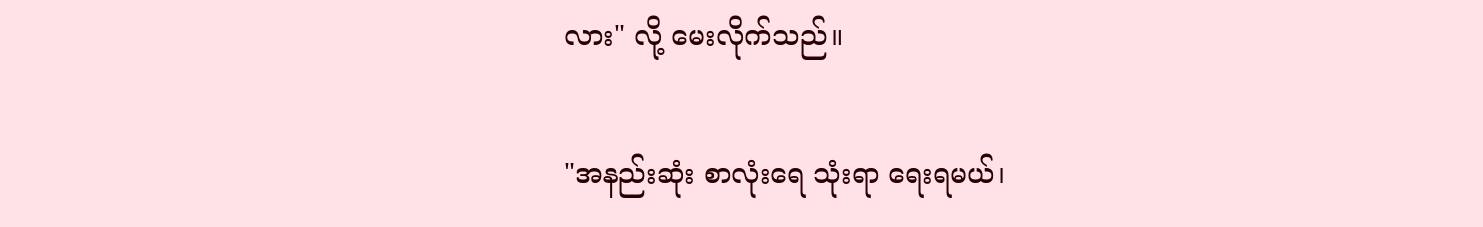လား" လို့ မေးလိုက်သည်။

"အနည်းဆုံး စာလုံးရေ သုံးရာ ရေးရမယ်၊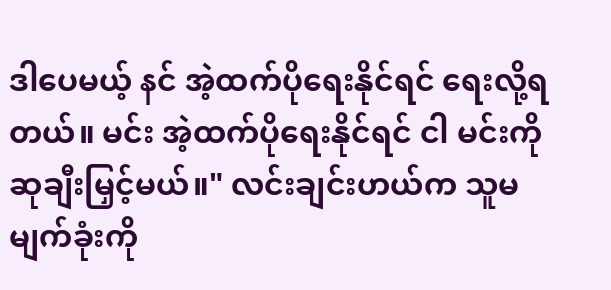ဒါပေမယ့် နင် အဲ့ထက်ပိုရေးနိုင်ရင် ရေးလို့ရတယ်။ မင်း အဲ့ထက်ပိုရေးနိုင်ရင် ငါ မင်းကို ဆုချီးမြှင့်မယ်။" လင်းချင်းဟယ်က သူမမျက်ခုံးကို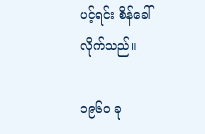ပင့်ရင်း စိန်ခေါ်လိုက်သည်။

၁၉၆၀ ခု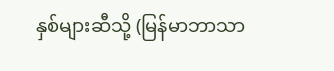နှစ်များဆီသို့ (မြန်မာဘာသာ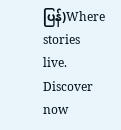ပြန်)Where stories live. Discover now